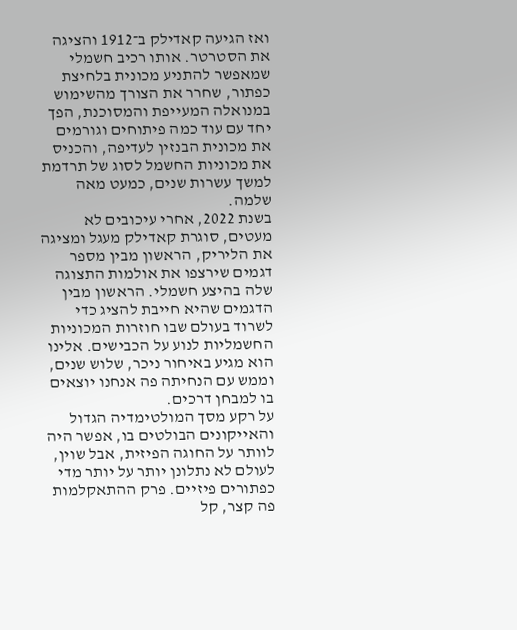ואז הגיעה קאדילק ב־1912 והציגה את הסטרטר. אותו רכיב חשמלי שמאפשר להתניע מכונית בלחיצת כפתור, שחרר את הצורך מהשימוש במנואלה המעייפת והמסוכנת, הפך יחד עם עוד כמה פיתוחים וגורמים את מכונית הבנזין לעדיפה, והכניס את מכוניות החשמל לסוג של תרדמת למשך עשרות שנים, כמעט מאה שלמה.
בשנת 2022, אחרי עיכובים לא מעטים, סוגרת קאדילק מעגל ומציגה את הליריק, הראשון מבין מספר דגמים שירצפו את אולמות התצוגה שלה בהיצע חשמלי. הראשון מבין הדגמים שהיא חייבת להציג כדי לשרוד בעולם שבו חוזרות המכוניות החשמליות לנוע על הכבישים. אלינו הוא מגיע באיחור ניכר, שלוש שנים, וממש עם הנחיתה פה אנחנו יוצאים בו למבחן דרכים.
על רקע מסך המולטימדיה הגדול והאייקונים הבולטים בו, אפשר היה לוותר על החוגה הפיזית, אבל שוין, לעולם לא נתלונן יותר על יותר מדי כפתורים פיזיים. פרק ההתאקלמות פה קצר, קל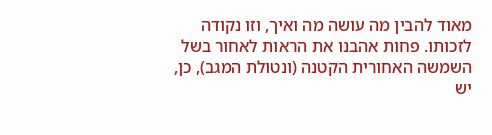מאוד להבין מה עושה מה ואיך, וזו נקודה לזכותו. פחות אהבנו את הראות לאחור בשל השמשה האחורית הקטנה (ונטולת המגב), כן, יש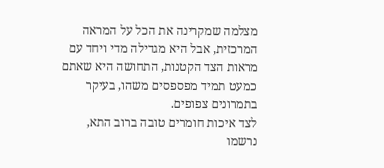מצלמה שמקרינה את הכל על המראה המרכזית, אבל היא מגדילה מדי ויחד עם מראות הצד הקטנות, התחושה היא שאתם כמעט תמיד מפספסים משהו, בעיקר בתמרונים צפופים.
לצד איכות חומרים טובה ברוב התא, נרשמו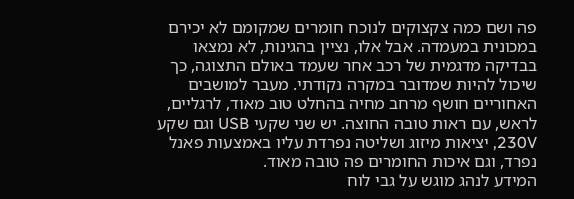פה ושם כמה צקצוקים לנוכח חומרים שמקומם לא יכירם במכונית במעמדה. אבל אלו, נציין בהגינות, לא נמצאו בבדיקה מדגמית של רכב אחר שעמד באולם התצוגה, כך שיכול להיות שמדובר במקרה נקודתי. מעבר למושבים האחוריים חושף מרחב מחיה בהחלט טוב מאוד, לרגליים, לראש, עם ראות טובה החוצה. יש שני שקעי USB וגם שקע 230V, יציאות מיזוג ושליטה נפרדת עליו באמצעות פאנל נפרד, וגם איכות החומרים פה טובה מאוד.
המידע לנהג מוגש על גבי לוח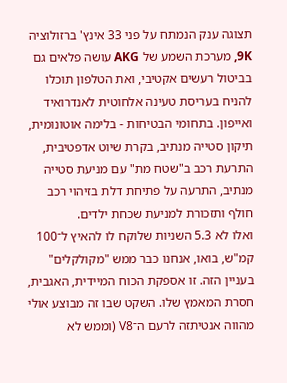תצוגה ענק הנמתח על פני 33 אינץ' ברזולוציה 9K, מערכת השמע של AKG עושה פלאים גם בביטול רעשים אקטיבי, ואת הטלפון תוכלו להניח בעריסת טעינה אלחוטית לאנדרואיד ואייפון. בתחומי הבטיחות - בלימה אוטונומית, תיקון סטייה מנתיב, בקרת שיוט אדפטיבית, התרעת רכב ב"שטח מת" עם מניעת סטייה מנתיב, התרעה על פתיחת דלת בזיהוי רכב חולף ותזכורת למניעת שכחת ילדים.
ואלו לא 5.3 השניות שלוקח לו להאיץ ל־100 קמ"ש, בואו, אנחנו כבר ממש "מקולקלים" בעניין הזה. זו אספקת הכוח המיידית, האגבית, חסרת המאמץ שלו. השקט שבו זה מבוצע אולי מהווה אנטיתזה לרעם ה־V8 (וממש לא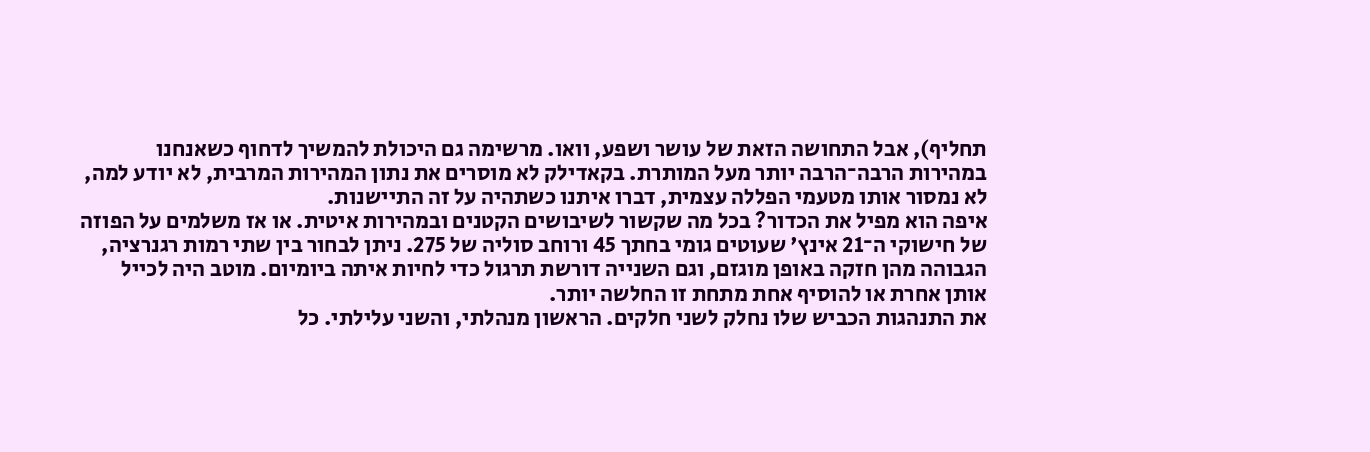תחליף), אבל התחושה הזאת של עושר ושפע, וואו. מרשימה גם היכולת להמשיך לדחוף כשאנחנו במהירות הרבה־הרבה יותר מעל המותרת. בקאדילק לא מוסרים את נתון המהירות המרבית, לא יודע למה, לא נמסור אותו מטעמי הפללה עצמית, דברו איתנו כשתהיה על זה התיישנות.
איפה הוא מפיל את הכדור? בכל מה שקשור לשיבושים הקטנים ובמהירות איטית. או אז משלמים על הפוזה של חישוקי ה־21 אינץ' שעוטים גומי בחתך 45 ורוחב סוליה של 275. ניתן לבחור בין שתי רמות רגנרציה, הגבוהה מהן חזקה באופן מוגזם, וגם השנייה דורשת תרגול כדי לחיות איתה ביומיום. מוטב היה לכייל אותן אחרת או להוסיף אחת מתחת זו החלשה יותר.
את התנהגות הכביש שלו נחלק לשני חלקים. הראשון מנהלתי, והשני עלילתי. כל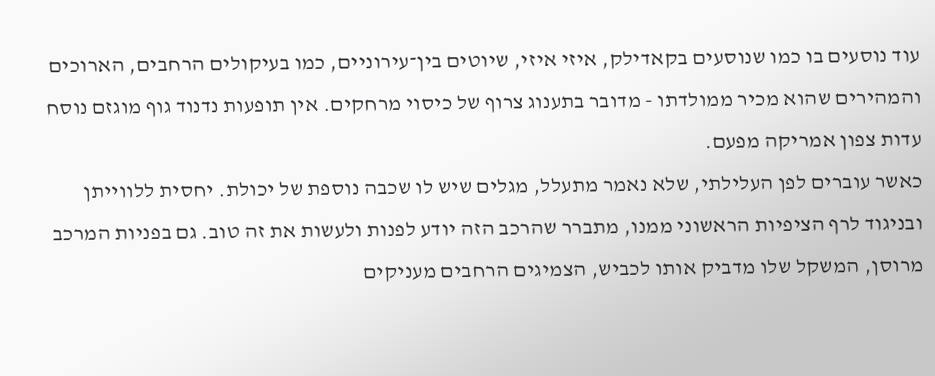עוד נוסעים בו כמו שנוסעים בקאדילק, איזי איזי, שיוטים בין־עירוניים, כמו בעיקולים הרחבים, הארוכים והמהירים שהוא מכיר ממולדתו - מדובר בתענוג צרוף של כיסוי מרחקים. אין תופעות נדנוד גוף מוגזם נוסח עדות צפון אמריקה מפעם.
כאשר עוברים לפן העלילתי, שלא נאמר מתעלל, מגלים שיש לו שכבה נוספת של יכולת. יחסית ללווייתן ובניגוד לרף הציפיות הראשוני ממנו, מתברר שהרכב הזה יודע לפנות ולעשות את זה טוב. גם בפניות המרכב מרוסן, המשקל שלו מדביק אותו לכביש, הצמיגים הרחבים מעניקים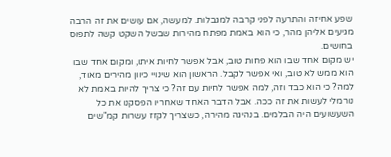שפע אחיזה והתרעה לפני קרבה למגבלות. למעשה, אם עושים את זה הרבה מגיעים אליהן מהר, כי הוא באמת מפתח מהירות שבשל השקט קשה לתפוס בחושים.
יש מקום אחד שבו הוא פחות טוב, אבל אפשר לחיות איתו, ומקום אחד שבו הוא ממש לא טוב, ואי אפשר לקבל. הראשון הוא שינויי כיוון מהירים מאוד, למה? כי הוא כבד וזה, למה אפשר לחיות עם זה? כי צריך להיות באמת לא נורמלי לעשות את זה ככה. אבל הדבר האחד שאחריו הפסקנו את כל השעשועים היה הבלמים. בנהיגה מהירה, כשצריך לקזז עשרות קמ"שים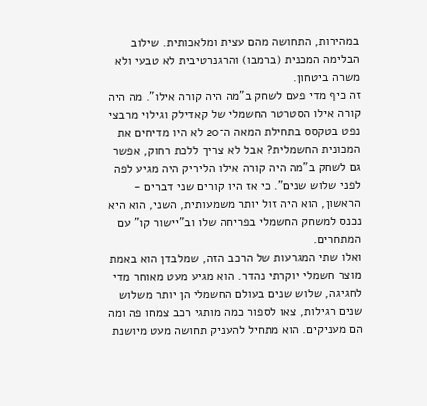במהירות, התחושה מהם עצית ומלאכותית. שילוב הבלימה המכנית (ברמבו) והרגנרטיבית לא טבעי ולא משרה ביטחון.
זה כיף מדי פעם לשחק ב"מה היה קורה אילו". מה היה קורה אילו הסטרטר החשמלי של קאדילק וגילוי מרבצי נפט בטקסס בתחילת המאה ה־20 לא היו מדיחים את המכונית החשמלית? אבל לא צריך ללכת רחוק, אפשר גם לשחק ב"מה היה קורה אילו הליריק היה מגיע לפה לפני שלוש שנים". כי אז היו קורים שני דברים - הראשון, הוא היה זול יותר משמעותית, השני, הוא היא נכנס למשחק החשמלי בפריחה שלו וב"יישור קו" עם המתחרים.
ואלו שתי המגרעות של הרכב הזה, שמלבדן הוא באמת מוצר חשמלי יוקרתי נהדר. הוא מגיע מעט מאוחר מדי לחגיגה, שלוש שנים בעולם החשמלי הן יותר משלוש שנים רגילות, צאו לספור כמה מותגי רכב צמחו פה ומה הם מעניקים. הוא מתחיל להעניק תחושה מעט מיושנת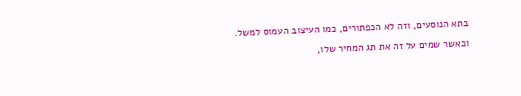בתא הנוסעים, וזה לא הכפתורים, כמו העיצוב העמוס למשל.
וכאשר שמים על זה את תג המחיר שלו,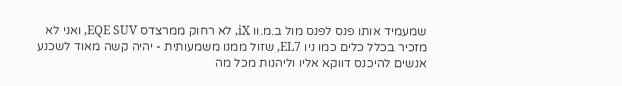שמעמיד אותו פנס לפנס מול ב.מ.וו iX, לא רחוק ממרצדס EQE SUV, ואני לא מזכיר בכלל כלים כמו ניו EL7, שזול ממנו משמעותית - יהיה קשה מאוד לשכנע אנשים להיכנס דווקא אליו וליהנות מכל מה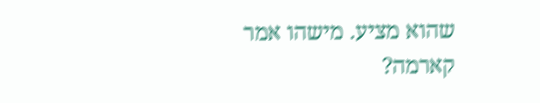שהוא מציע. מישהו אמר קארמה?